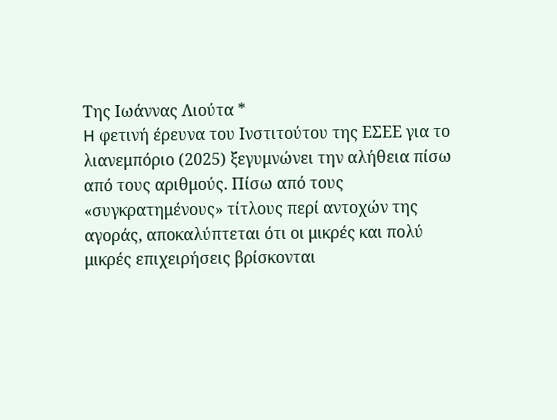Της Ιωάννας Λιούτα *
H φετινή έρευνα του Ινστιτούτου της ΕΣΕΕ για το λιανεμπόριο (2025) ξεγυμνώνει την αλήθεια πίσω από τους αριθμούς. Πίσω από τους «συγκρατημένους» τίτλους περί αντοχών της αγοράς, αποκαλύπτεται ότι οι μικρές και πολύ μικρές επιχειρήσεις βρίσκονται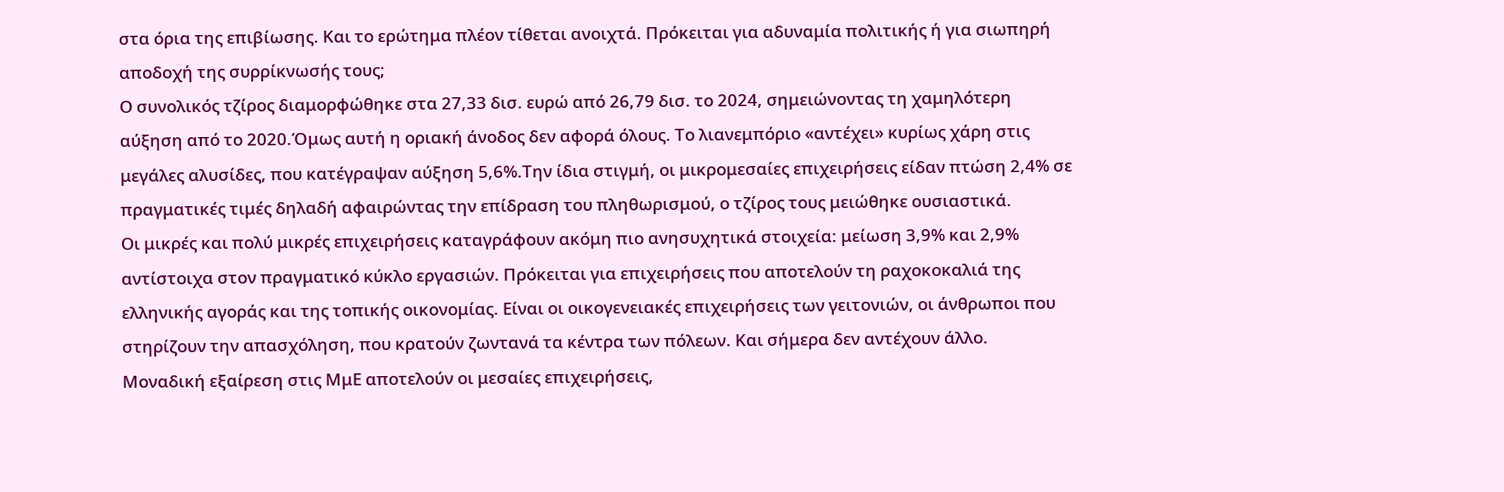στα όρια της επιβίωσης. Και το ερώτημα πλέον τίθεται ανοιχτά. Πρόκειται για αδυναμία πολιτικής ή για σιωπηρή αποδοχή της συρρίκνωσής τους;
Ο συνολικός τζίρος διαμορφώθηκε στα 27,33 δισ. ευρώ από 26,79 δισ. το 2024, σημειώνοντας τη χαμηλότερη αύξηση από το 2020.Όμως αυτή η οριακή άνοδος δεν αφορά όλους. Το λιανεμπόριο «αντέχει» κυρίως χάρη στις μεγάλες αλυσίδες, που κατέγραψαν αύξηση 5,6%.Την ίδια στιγμή, οι μικρομεσαίες επιχειρήσεις είδαν πτώση 2,4% σε πραγματικές τιμές δηλαδή αφαιρώντας την επίδραση του πληθωρισμού, ο τζίρος τους μειώθηκε ουσιαστικά.
Οι μικρές και πολύ μικρές επιχειρήσεις καταγράφουν ακόμη πιο ανησυχητικά στοιχεία: μείωση 3,9% και 2,9% αντίστοιχα στον πραγματικό κύκλο εργασιών. Πρόκειται για επιχειρήσεις που αποτελούν τη ραχοκοκαλιά της ελληνικής αγοράς και της τοπικής οικονομίας. Είναι οι οικογενειακές επιχειρήσεις των γειτονιών, οι άνθρωποι που στηρίζουν την απασχόληση, που κρατούν ζωντανά τα κέντρα των πόλεων. Και σήμερα δεν αντέχουν άλλο.
Μοναδική εξαίρεση στις ΜμΕ αποτελούν οι μεσαίες επιχειρήσεις,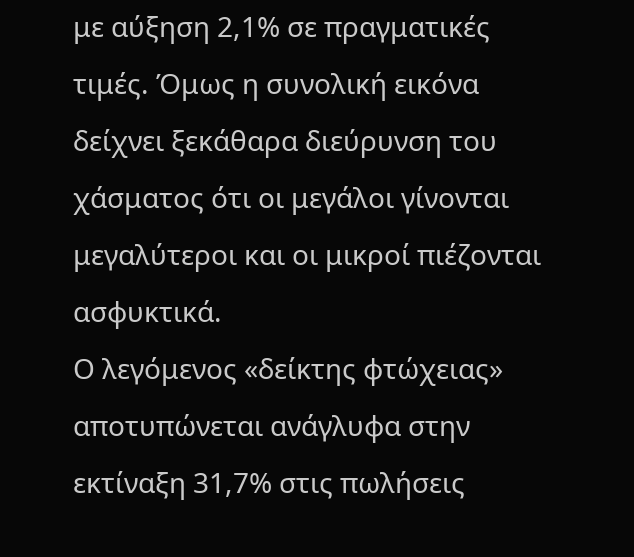με αύξηση 2,1% σε πραγματικές τιμές. Όμως η συνολική εικόνα δείχνει ξεκάθαρα διεύρυνση του χάσματος ότι οι μεγάλοι γίνονται μεγαλύτεροι και οι μικροί πιέζονται ασφυκτικά.
Ο λεγόμενος «δείκτης φτώχειας» αποτυπώνεται ανάγλυφα στην εκτίναξη 31,7% στις πωλήσεις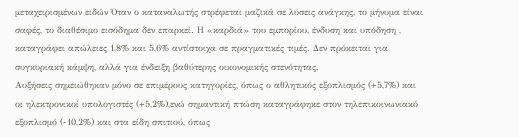μεταχειρισμένων ειδών Όταν ο καταναλωτής στρέφεται μαζικά σε λύσεις ανάγκης, το μήνυμα είναι σαφές, το διαθέσιμο εισόδημα δεν επαρκεί. Η «καρδιά» του εμπορίου, ένδυση και υπόδηση , καταγράφει απώλειες 1,8% και 5,6% αντίστοιχα σε πραγματικές τιμές. Δεν πρόκειται για συγκυριακή κάμψη, αλλά για ένδειξη βαθύτερης οικονομικής στενότητας.
Αυξήσεις σημειώθηκαν μόνο σε επιμέρους κατηγορίες, όπως ο αθλητικός εξοπλισμός (+5,7%) και οι ηλεκτρονικοί υπολογιστές (+5,2%),ενώ σημαντική πτώση καταγράφηκε στον τηλεπικοινωνιακό εξοπλισμό (-10,2%) και στα είδη σπιτιού, όπως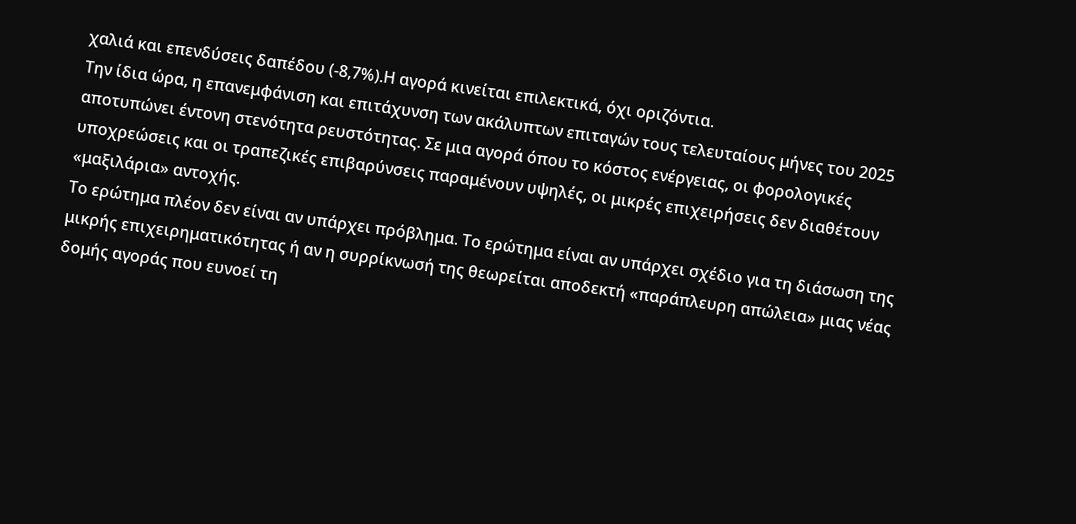χαλιά και επενδύσεις δαπέδου (-8,7%).Η αγορά κινείται επιλεκτικά, όχι οριζόντια.
Την ίδια ώρα, η επανεμφάνιση και επιτάχυνση των ακάλυπτων επιταγών τους τελευταίους μήνες του 2025 αποτυπώνει έντονη στενότητα ρευστότητας. Σε μια αγορά όπου το κόστος ενέργειας, οι φορολογικές υποχρεώσεις και οι τραπεζικές επιβαρύνσεις παραμένουν υψηλές, οι μικρές επιχειρήσεις δεν διαθέτουν «μαξιλάρια» αντοχής.
Το ερώτημα πλέον δεν είναι αν υπάρχει πρόβλημα. Το ερώτημα είναι αν υπάρχει σχέδιο για τη διάσωση της μικρής επιχειρηματικότητας ή αν η συρρίκνωσή της θεωρείται αποδεκτή «παράπλευρη απώλεια» μιας νέας δομής αγοράς που ευνοεί τη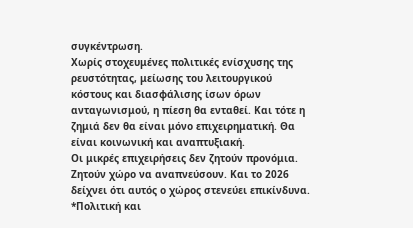συγκέντρωση.
Χωρίς στοχευμένες πολιτικές ενίσχυσης της ρευστότητας, μείωσης του λειτουργικού κόστους και διασφάλισης ίσων όρων ανταγωνισμού, η πίεση θα ενταθεί. Και τότε η ζημιά δεν θα είναι μόνο επιχειρηματική. Θα είναι κοινωνική και αναπτυξιακή.
Οι μικρές επιχειρήσεις δεν ζητούν προνόμια. Ζητούν χώρο να αναπνεύσουν. Και το 2026 δείχνει ότι αυτός ο χώρος στενεύει επικίνδυνα.
*Πολιτική και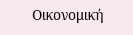Οικονομική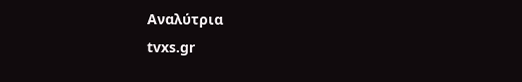Αναλύτρια
tvxs.gr